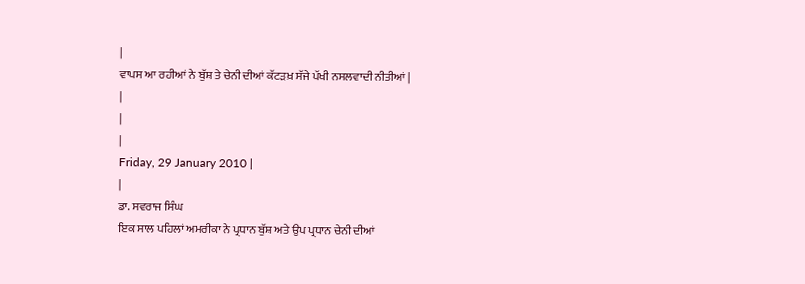|
ਵਾਪਸ ਆ ਰਹੀਆਂ ਨੇ ਬੁੱਸ਼ ਤੇ ਚੇਨੀ ਦੀਆਂ ਕੱਟੜਖ਼ ਸੱਜੇ ਪੱਖੀ ਨਸਲਵਾਦੀ ਨੀਤੀਆਂ |
|
|
|
Friday, 29 January 2010 |
|
ਡਾ. ਸਵਰਾਜ ਸਿੰਘ
ਇਕ ਸਾਲ ਪਹਿਲਾਂ ਅਮਰੀਕਾ ਨੇ ਪ੍ਰਧਾਨ ਬੁੱਸ਼ ਅਤੇ ਉਪ ਪ੍ਰਧਾਨ ਚੇਨੀ ਦੀਆਂ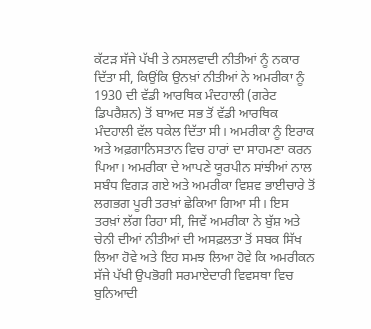ਕੱਟੜ ਸੱਜੇ ਪੱਖੀ ਤੇ ਨਸਲਵਾਦੀ ਨੀਤੀਆਂ ਨੂੰ ਨਕਾਰ ਦਿੱਤਾ ਸੀ, ਕਿਉਂਕਿ ਉਨਖ਼ਾਂ ਨੀਤੀਆਂ ਨੇ ਅਮਰੀਕਾ ਨੂੰ 1930 ਦੀ ਵੱਡੀ ਆਰਥਿਕ ਮੰਦਹਾਲੀ (ਗਰੇਟ ਡਿਪਰੈਸ਼ਨ) ਤੋਂ ਬਾਅਦ ਸਭ ਤੋਂ ਵੱਡੀ ਆਰਥਿਕ ਮੰਦਹਾਲੀ ਵੱਲ ਧਕੇਲ ਦਿੱਤਾ ਸੀ। ਅਮਰੀਕਾ ਨੂੰ ਇਰਾਕ ਅਤੇ ਅਫ਼ਗਾਨਿਸਤਾਨ ਵਿਚ ਹਾਰਾਂ ਦਾ ਸਾਹਮਣਾ ਕਰਨ ਪਿਆ। ਅਮਰੀਕਾ ਦੇ ਆਪਣੇ ਯੂਰਪੀਨ ਸਾਂਝੀਆਂ ਨਾਲ ਸਬੰਧ ਵਿਗੜ ਗਏ ਅਤੇ ਅਮਰੀਕਾ ਵਿਸ਼ਵ ਭਾਈਚਾਰੇ ਤੋਂ ਲਗਭਗ ਪੂਰੀ ਤਰਖ਼ਾਂ ਛੇਕਿਆ ਗਿਆ ਸੀ। ਇਸ ਤਰਖ਼ਾਂ ਲੱਗ ਰਿਹਾ ਸੀ, ਜਿਵੇਂ ਅਮਰੀਕਾ ਨੇ ਬੁੱਸ਼ ਅਤੇ ਚੇਨੀ ਦੀਆਂ ਨੀਤੀਆਂ ਦੀ ਅਸਫ਼ਲਤਾ ਤੋਂ ਸਬਕ ਸਿੱਖ ਲਿਆ ਹੋਵੇ ਅਤੇ ਇਹ ਸਮਝ ਲਿਆ ਹੋਵੇ ਕਿ ਅਮਰੀਕਨ ਸੱਜੇ ਪੱਖੀ ਉਪਭੋਗੀ ਸਰਮਾਏਦਾਰੀ ਵਿਵਸਥਾ ਵਿਚ ਬੁਨਿਆਦੀ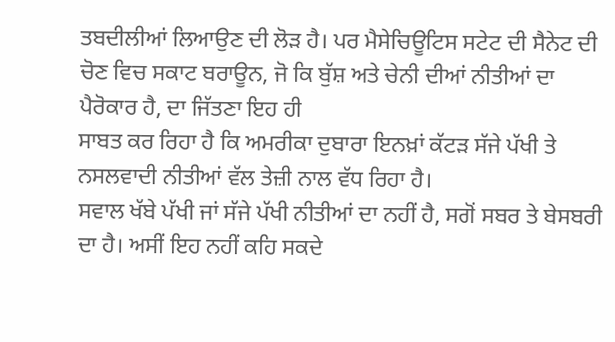ਤਬਦੀਲੀਆਂ ਲਿਆਉਣ ਦੀ ਲੋੜ ਹੈ। ਪਰ ਮੈਸੇਚਿਊਟਿਸ ਸਟੇਟ ਦੀ ਸੈਨੇਟ ਦੀ ਚੋਣ ਵਿਚ ਸਕਾਟ ਬਰਾਊਨ, ਜੋ ਕਿ ਬੁੱਸ਼ ਅਤੇ ਚੇਨੀ ਦੀਆਂ ਨੀਤੀਆਂ ਦਾ ਪੈਰੋਕਾਰ ਹੈ, ਦਾ ਜਿੱਤਣਾ ਇਹ ਹੀ
ਸਾਬਤ ਕਰ ਰਿਹਾ ਹੈ ਕਿ ਅਮਰੀਕਾ ਦੁਬਾਰਾ ਇਨਖ਼ਾਂ ਕੱਟੜ ਸੱਜੇ ਪੱਖੀ ਤੇ ਨਸਲਵਾਦੀ ਨੀਤੀਆਂ ਵੱਲ ਤੇਜ਼ੀ ਨਾਲ ਵੱਧ ਰਿਹਾ ਹੈ।
ਸਵਾਲ ਖੱਬੇ ਪੱਖੀ ਜਾਂ ਸੱਜੇ ਪੱਖੀ ਨੀਤੀਆਂ ਦਾ ਨਹੀਂ ਹੈ, ਸਗੋਂ ਸਬਰ ਤੇ ਬੇਸਬਰੀ ਦਾ ਹੈ। ਅਸੀਂ ਇਹ ਨਹੀਂ ਕਹਿ ਸਕਦੇ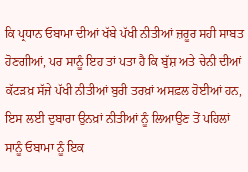ਕਿ ਪ੍ਰਧਾਨ ਓਬਾਮਾ ਦੀਆਂ ਖੱਬੇ ਪੱਖੀ ਨੀਤੀਆਂ ਜ਼ਰੂਰ ਸਹੀ ਸਾਬਤ ਹੋਣਗੀਆਂ, ਪਰ ਸਾਨੂੰ ਇਹ ਤਾਂ ਪਤਾ ਹੈ ਕਿ ਬੁੱਸ਼ ਅਤੇ ਚੇਨੀ ਦੀਆਂ ਕੱਟੜਖ਼ ਸੱਜੇ ਪੱਖੀ ਨੀਤੀਆਂ ਬੁਰੀ ਤਰਖ਼ਾਂ ਅਸਫ਼ਲ ਹੋਈਆਂ ਹਨ, ਇਸ ਲਈ ਦੁਬਾਰਾ ਉਨਖ਼ਾਂ ਨੀਤੀਆਂ ਨੂੰ ਲਿਆਉਣ ਤੋਂ ਪਹਿਲਾਂ ਸਾਨੂੰ ਓਬਾਮਾ ਨੂੰ ਇਕ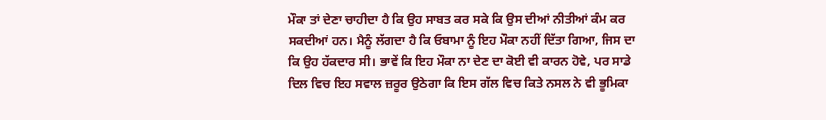ਮੌਕਾ ਤਾਂ ਦੇਣਾ ਚਾਹੀਦਾ ਹੈ ਕਿ ਉਹ ਸਾਬਤ ਕਰ ਸਕੇ ਕਿ ਉਸ ਦੀਆਂ ਨੀਤੀਆਂ ਕੰਮ ਕਰ ਸਕਦੀਆਂ ਹਨ। ਮੈਨੂੰ ਲੱਗਦਾ ਹੈ ਕਿ ਓਬਾਮਾ ਨੂੰ ਇਹ ਮੌਕਾ ਨਹੀਂ ਦਿੱਤਾ ਗਿਆ, ਜਿਸ ਦਾ ਕਿ ਉਹ ਹੱਕਦਾਰ ਸੀ। ਭਾਵੇਂ ਕਿ ਇਹ ਮੌਕਾ ਨਾ ਦੇਣ ਦਾ ਕੋਈ ਵੀ ਕਾਰਨ ਹੋਵੇ, ਪਰ ਸਾਡੇ ਦਿਲ ਵਿਚ ਇਹ ਸਵਾਲ ਜ਼ਰੂਰ ਉਠੇਗਾ ਕਿ ਇਸ ਗੱਲ ਵਿਚ ਕਿਤੇ ਨਸਲ ਨੇ ਵੀ ਭੂਮਿਕਾ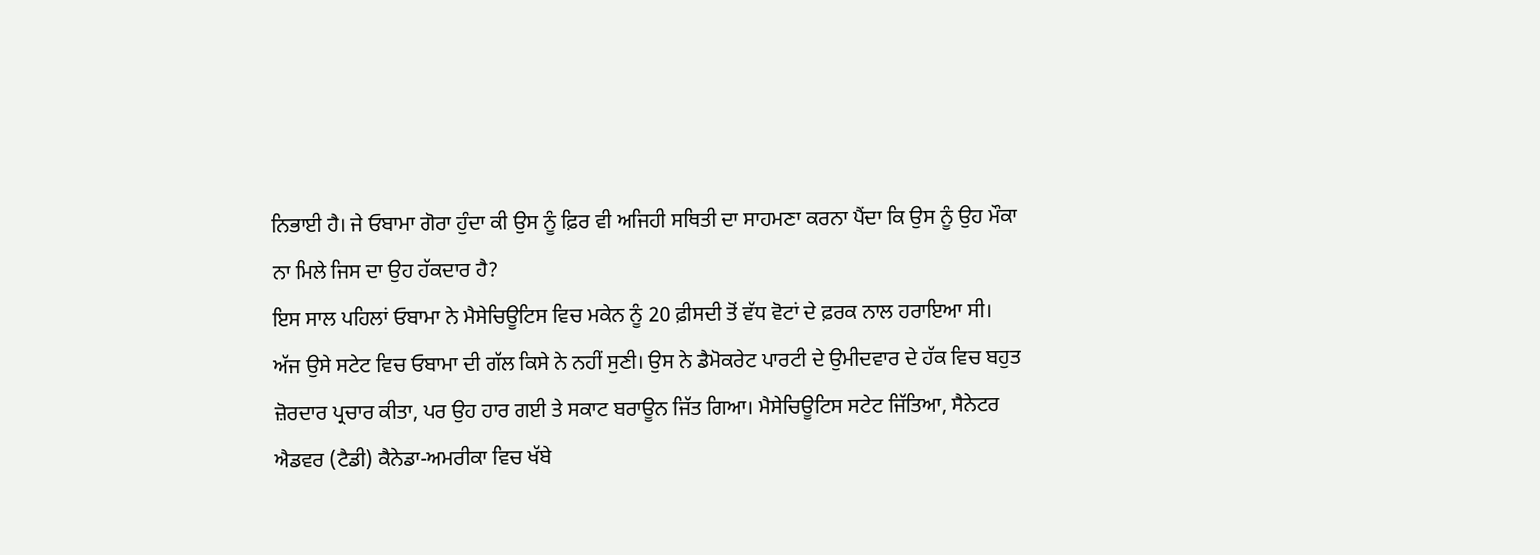ਨਿਭਾਈ ਹੈ। ਜੇ ਓਬਾਮਾ ਗੋਰਾ ਹੁੰਦਾ ਕੀ ਉਸ ਨੂੰ ਫ਼ਿਰ ਵੀ ਅਜਿਹੀ ਸਥਿਤੀ ਦਾ ਸਾਹਮਣਾ ਕਰਨਾ ਪੈਂਦਾ ਕਿ ਉਸ ਨੂੰ ਉਹ ਮੌਕਾ ਨਾ ਮਿਲੇ ਜਿਸ ਦਾ ਉਹ ਹੱਕਦਾਰ ਹੈ?
ਇਸ ਸਾਲ ਪਹਿਲਾਂ ਓਬਾਮਾ ਨੇ ਮੈਸੇਚਿਊਟਿਸ ਵਿਚ ਮਕੇਨ ਨੂੰ 20 ਫ਼ੀਸਦੀ ਤੋਂ ਵੱਧ ਵੋਟਾਂ ਦੇ ਫ਼ਰਕ ਨਾਲ ਹਰਾਇਆ ਸੀ। ਅੱਜ ਉਸੇ ਸਟੇਟ ਵਿਚ ਓਬਾਮਾ ਦੀ ਗੱਲ ਕਿਸੇ ਨੇ ਨਹੀਂ ਸੁਣੀ। ਉਸ ਨੇ ਡੈਮੋਕਰੇਟ ਪਾਰਟੀ ਦੇ ਉਮੀਦਵਾਰ ਦੇ ਹੱਕ ਵਿਚ ਬਹੁਤ ਜ਼ੋਰਦਾਰ ਪ੍ਰਚਾਰ ਕੀਤਾ, ਪਰ ਉਹ ਹਾਰ ਗਈ ਤੇ ਸਕਾਟ ਬਰਾਊਨ ਜਿੱਤ ਗਿਆ। ਮੈਸੇਚਿਊਟਿਸ ਸਟੇਟ ਜਿੱਤਿਆ, ਸੈਨੇਟਰ ਐਡਵਰ (ਟੈਡੀ) ਕੈਨੇਡਾ-ਅਮਰੀਕਾ ਵਿਚ ਖੱਬੇ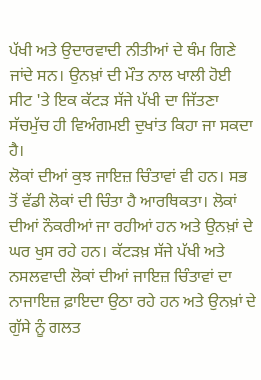ਪੱਖੀ ਅਤੇ ਉਦਾਰਵਾਦੀ ਨੀਤੀਆਂ ਦੇ ਥੰਮ ਗਿਣੇ ਜਾਂਦੇ ਸਨ। ਉਨਖ਼ਾਂ ਦੀ ਮੌਤ ਨਾਲ ਖਾਲੀ ਹੋਈ ਸੀਟ 'ਤੇ ਇਕ ਕੱਟੜ ਸੱਜੇ ਪੱਖੀ ਦਾ ਜਿੱਤਣਾ ਸੱਚਮੁੱਚ ਹੀ ਵਿਅੰਗਮਈ ਦੁਖਾਂਤ ਕਿਹਾ ਜਾ ਸਕਦਾ ਹੈ।
ਲੋਕਾਂ ਦੀਆਂ ਕੁਝ ਜਾਇਜ਼ ਚਿੰਤਾਵਾਂ ਵੀ ਹਨ। ਸਭ ਤੋਂ ਵੱਡੀ ਲੋਕਾਂ ਦੀ ਚਿੰਤਾ ਹੈ ਆਰਥਿਕਤਾ। ਲੋਕਾਂ ਦੀਆਂ ਨੌਕਰੀਆਂ ਜਾ ਰਹੀਆਂ ਹਨ ਅਤੇ ਉਨਖ਼ਾਂ ਦੇ ਘਰ ਖੁਸ ਰਹੇ ਹਨ। ਕੱਟੜਖ਼ ਸੱਜੇ ਪੱਖੀ ਅਤੇ ਨਸਲਵਾਦੀ ਲੋਕਾਂ ਦੀਆਂ ਜਾਇਜ਼ ਚਿੰਤਾਵਾਂ ਦਾ ਨਾਜਾਇਜ਼ ਫ਼ਾਇਦਾ ਉਠਾ ਰਹੇ ਹਨ ਅਤੇ ਉਨਖ਼ਾਂ ਦੇ ਗੁੱਸੇ ਨੂੰ ਗਲਤ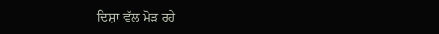ਦਿਸ਼ਾ ਵੱਲ ਮੋੜ ਰਹੇ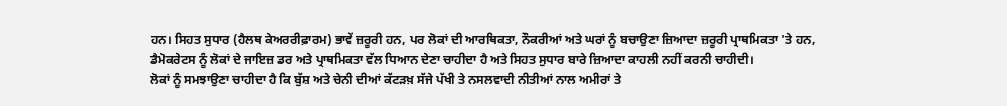ਹਨ। ਸਿਹਤ ਸੁਧਾਰ (ਹੈਲਥ ਕੇਅਰਰੀਫ਼ਾਰਮ) ਭਾਵੇਂ ਜ਼ਰੂਰੀ ਹਨ, ਪਰ ਲੋਕਾਂ ਦੀ ਆਰਥਿਕਤਾ, ਨੌਕਰੀਆਂ ਅਤੇ ਘਰਾਂ ਨੂੰ ਬਚਾਉਣਾ ਜ਼ਿਆਦਾ ਜ਼ਰੂਰੀ ਪ੍ਰਾਥਮਿਕਤਾ 'ਤੇ ਹਨ, ਡੈਮੋਕਰੇਟਸ ਨੂੰ ਲੋਕਾਂ ਦੇ ਜਾਇਜ਼ ਡਰ ਅਤੇ ਪ੍ਰਾਥਮਿਕਤਾ ਵੱਲ ਧਿਆਨ ਦੇਣਾ ਚਾਹੀਦਾ ਹੈ ਅਤੇ ਸਿਹਤ ਸੁਧਾਰ ਬਾਰੇ ਜ਼ਿਆਦਾ ਕਾਹਲੀ ਨਹੀਂ ਕਰਨੀ ਚਾਹੀਦੀ।
ਲੋਕਾਂ ਨੂੰ ਸਮਝਾਉਣਾ ਚਾਹੀਦਾ ਹੈ ਕਿ ਬੁੱਸ਼ ਅਤੇ ਚੇਨੀ ਦੀਆਂ ਕੱਟੜਖ਼ ਸੱਜੇ ਪੱਖੀ ਤੇ ਨਸਲਵਾਦੀ ਨੀਤੀਆਂ ਨਾਲ ਅਮੀਰਾਂ ਤੇ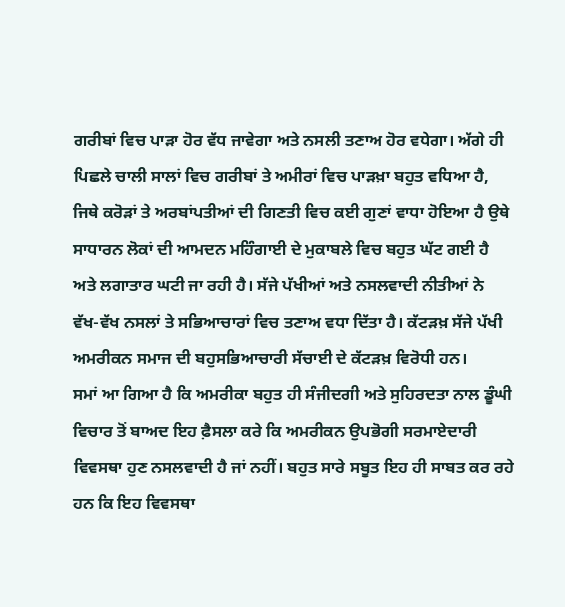ਗਰੀਬਾਂ ਵਿਚ ਪਾੜਾ ਹੋਰ ਵੱਧ ਜਾਵੇਗਾ ਅਤੇ ਨਸਲੀ ਤਣਾਅ ਹੋਰ ਵਧੇਗਾ। ਅੱਗੇ ਹੀ ਪਿਛਲੇ ਚਾਲੀ ਸਾਲਾਂ ਵਿਚ ਗਰੀਬਾਂ ਤੇ ਅਮੀਰਾਂ ਵਿਚ ਪਾੜਖ਼ਾ ਬਹੁਤ ਵਧਿਆ ਹੈ, ਜਿਥੇ ਕਰੋੜਾਂ ਤੇ ਅਰਬਾਂਪਤੀਆਂ ਦੀ ਗਿਣਤੀ ਵਿਚ ਕਈ ਗੁਣਾਂ ਵਾਧਾ ਹੋਇਆ ਹੈ ਉਥੇ ਸਾਧਾਰਨ ਲੋਕਾਂ ਦੀ ਆਮਦਨ ਮਹਿੰਗਾਈ ਦੇ ਮੁਕਾਬਲੇ ਵਿਚ ਬਹੁਤ ਘੱਟ ਗਈ ਹੈ ਅਤੇ ਲਗਾਤਾਰ ਘਟੀ ਜਾ ਰਹੀ ਹੈ। ਸੱਜੇ ਪੱਖੀਆਂ ਅਤੇ ਨਸਲਵਾਦੀ ਨੀਤੀਆਂ ਨੇ ਵੱਖ-ਵੱਖ ਨਸਲਾਂ ਤੇ ਸਭਿਆਚਾਰਾਂ ਵਿਚ ਤਣਾਅ ਵਧਾ ਦਿੱਤਾ ਹੈ। ਕੱਟੜਖ਼ ਸੱਜੇ ਪੱਖੀ ਅਮਰੀਕਨ ਸਮਾਜ ਦੀ ਬਹੁਸਭਿਆਚਾਰੀ ਸੱਚਾਈ ਦੇ ਕੱਟੜਖ਼ ਵਿਰੋਧੀ ਹਨ।
ਸਮਾਂ ਆ ਗਿਆ ਹੈ ਕਿ ਅਮਰੀਕਾ ਬਹੁਤ ਹੀ ਸੰਜੀਦਗੀ ਅਤੇ ਸੁਹਿਰਦਤਾ ਨਾਲ ਡੂੰਘੀ ਵਿਚਾਰ ਤੋਂ ਬਾਅਦ ਇਹ ਫ਼ੈਸਲਾ ਕਰੇ ਕਿ ਅਮਰੀਕਨ ਉਪਭੋਗੀ ਸਰਮਾਏਦਾਰੀ ਵਿਵਸਥਾ ਹੁਣ ਨਸਲਵਾਦੀ ਹੈ ਜਾਂ ਨਹੀਂ। ਬਹੁਤ ਸਾਰੇ ਸਬੂਤ ਇਹ ਹੀ ਸਾਬਤ ਕਰ ਰਹੇ ਹਨ ਕਿ ਇਹ ਵਿਵਸਥਾ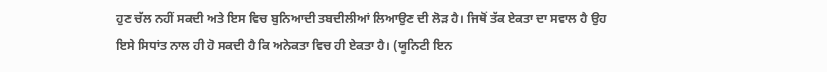ਹੁਣ ਚੱਲ ਨਹੀਂ ਸਕਦੀ ਅਤੇ ਇਸ ਵਿਚ ਬੁਨਿਆਦੀ ਤਬਦੀਲੀਆਂ ਲਿਆਉਣ ਦੀ ਲੋੜ ਹੈ। ਜਿਥੋਂ ਤੱਕ ਏਕਤਾ ਦਾ ਸਵਾਲ ਹੈ ਉਹ ਇਸੇ ਸਿਧਾਂਤ ਨਾਲ ਹੀ ਹੋ ਸਕਦੀ ਹੈ ਕਿ ਅਨੇਕਤਾ ਵਿਚ ਹੀ ਏਕਤਾ ਹੈ। (ਯੂਨਿਟੀ ਇਨ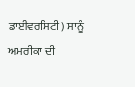ਡਾਈਵਰਸਿਟੀ) ਸਾਨੂੰ ਅਮਰੀਕਾ ਦੀ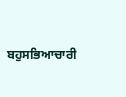ਬਹੁਸਭਿਆਚਾਰੀ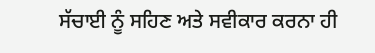ਸੱਚਾਈ ਨੂੰ ਸਹਿਣ ਅਤੇ ਸਵੀਕਾਰ ਕਰਨਾ ਹੀ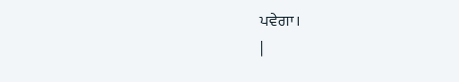ਪਵੇਗਾ।
|